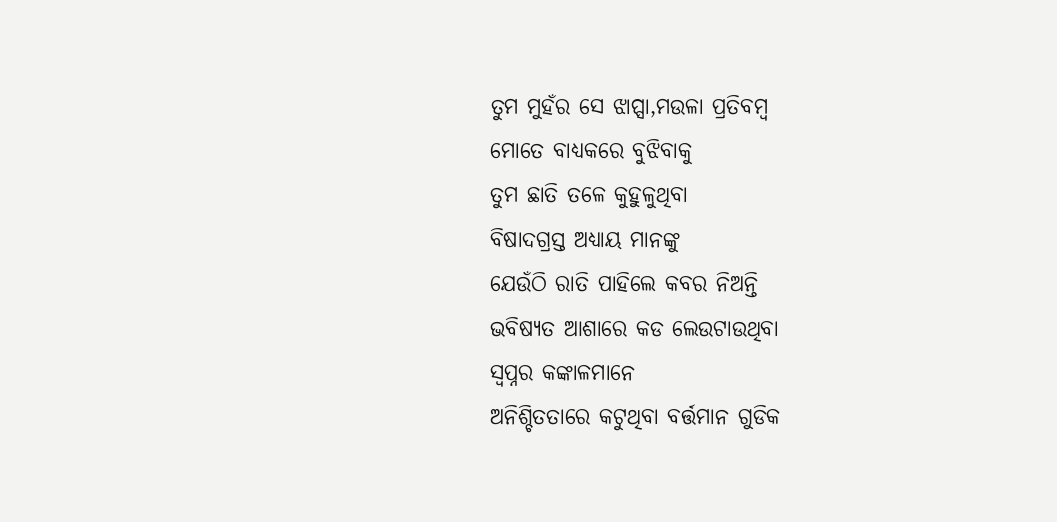ତୁମ ମୁହଁର ସେ ଝାପ୍ସା,ମଉଳା ପ୍ରତିବମ୍ବ
ମୋତେ ବାଧ୍ୟକରେ ବୁଝିବାକୁ
ତୁମ ଛାତି ତଳେ କୁହୁଳୁଥିବା
ବିଷାଦଗ୍ରସ୍ତ ଅଧ୍ୟାୟ ମାନଙ୍କୁ
ଯେଉଁଠି ରାତି ପାହିଲେ କବର ନିଅନ୍ତି
ଭବିଷ୍ୟତ ଆଶାରେ କଡ ଲେଉଟାଉଥିବା
ସ୍ୱପ୍ନର କଙ୍କାଳମାନେ
ଅନିଶ୍ଚିତତାରେ କଟୁଥିବା ବର୍ତ୍ତମାନ ଗୁଡିକ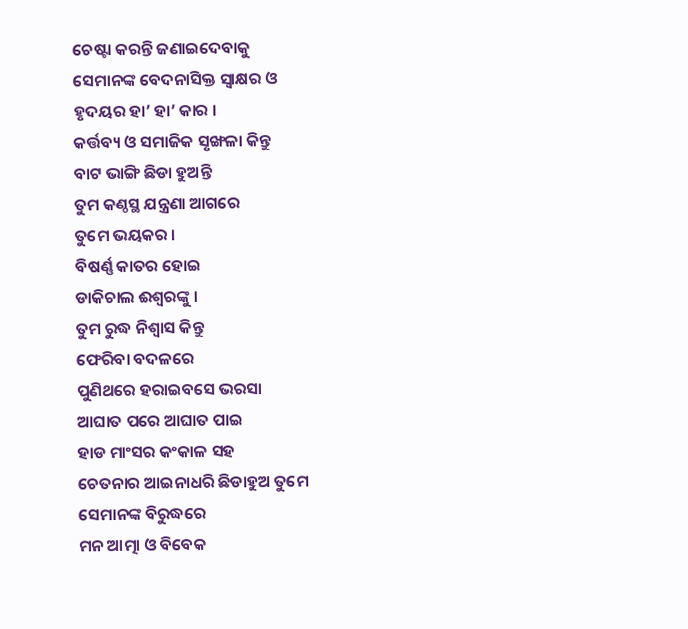ଚେଷ୍ଟା କରନ୍ତି ଜଣାଇଦେବାକୁ
ସେମାନଙ୍କ ବେଦନାସିକ୍ତ ସ୍ୱାକ୍ଷର ଓ
ହୃଦୟର ହା’ ହା’ କାର ।
କର୍ତ୍ତବ୍ୟ ଓ ସମାଜିକ ସୃଙ୍ଖଳା କିନ୍ତୁ
ବାଟ ଭାଙ୍ଗି ଛିଡା ହୁଅନ୍ତି
ତୁମ କଣ୍ଠସ୍ଥ ଯନ୍ତ୍ରଣା ଆଗରେ
ତୁମେ ଭୟକର ।
ବିଷର୍ଣ୍ଣ କାତର ହୋଇ
ଡାକିଚାଲ ଈଶ୍ବରଙ୍କୁ ।
ତୁମ ରୁଦ୍ଧ ନିଶ୍ୱାସ କିନ୍ତୁ
ଫେରିବା ବଦଳରେ
ପୁଣିଥରେ ହରାଇବସେ ଭରସା
ଆଘାତ ପରେ ଆଘାତ ପାଇ
ହାଡ ମାଂସର କଂକାଳ ସହ
ଚେତନାର ଆଇନାଧରି ଛିଡାହୁଅ ତୁମେ
ସେମାନଙ୍କ ବିରୁଦ୍ଧରେ
ମନ ଆତ୍ମା ଓ ବିବେକ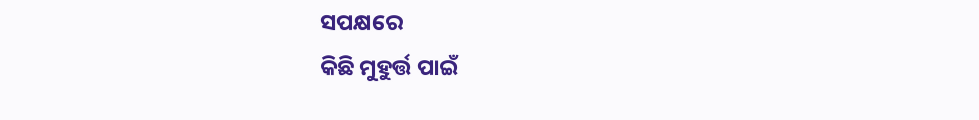ସପକ୍ଷରେ
କିଛି ମୁହୁର୍ତ୍ତ ପାଇଁ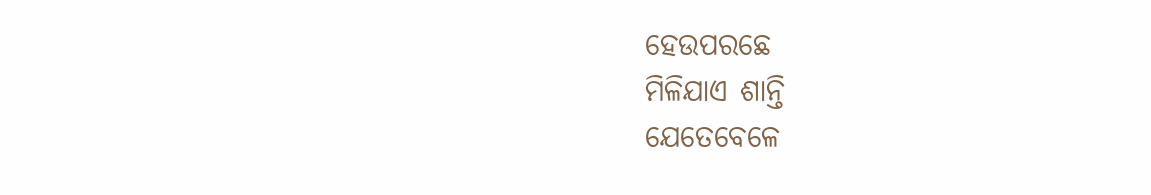ହେଉପରଛେ
ମିଳିଯାଏ ଶାନ୍ତି
ଯେତେବେଳେ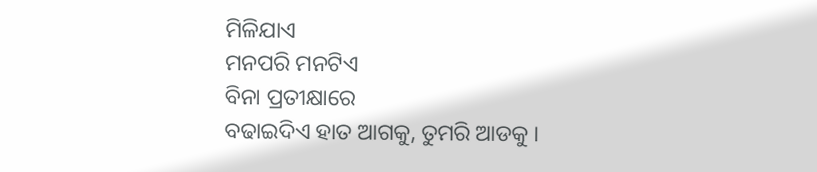ମିଳିଯାଏ
ମନପରି ମନଟିଏ
ବିନା ପ୍ରତୀକ୍ଷାରେ
ବଢାଇଦିଏ ହାତ ଆଗକୁ, ତୁମରି ଆଡକୁ ।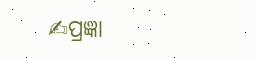✍ପ୍ରଜ୍ଞା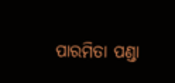ପାରମିତା ପଣ୍ଡା